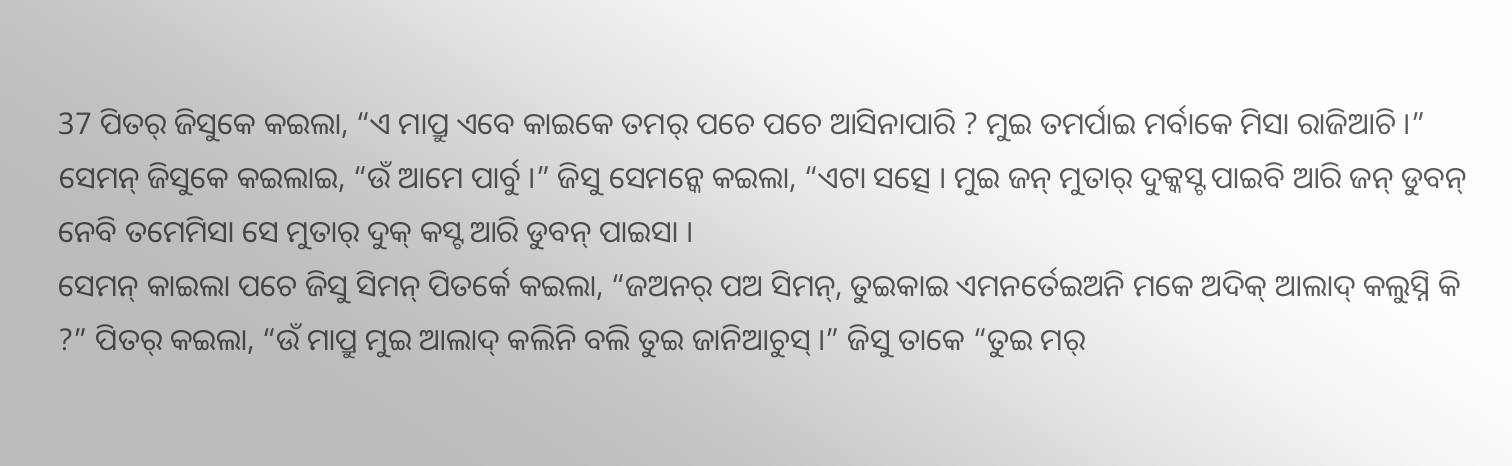37 ପିତର୍ ଜିସୁକେ କଇଲା, “ଏ ମାପ୍ରୁ ଏବେ କାଇକେ ତମର୍ ପଚେ ପଚେ ଆସିନାପାରି ? ମୁଇ ତମର୍ପାଇ ମର୍ବାକେ ମିସା ରାଜିଆଚି ।”
ସେମନ୍ ଜିସୁକେ କଇଲାଇ, “ଉଁ ଆମେ ପାର୍ବୁ ।” ଜିସୁ ସେମନ୍କେ କଇଲା, “ଏଟା ସତ୍ସେ । ମୁଇ ଜନ୍ ମୁତାର୍ ଦୁକ୍କସ୍ଟ ପାଇବି ଆରି ଜନ୍ ଡୁବନ୍ ନେବି ତମେମିସା ସେ ମୁତାର୍ ଦୁକ୍ କସ୍ଟ ଆରି ଡୁବନ୍ ପାଇସା ।
ସେମନ୍ କାଇଲା ପଚେ ଜିସୁ ସିମନ୍ ପିତର୍କେ କଇଲା, “ଜଅନର୍ ପଅ ସିମନ୍, ତୁଇକାଇ ଏମନର୍ତେଇଅନି ମକେ ଅଦିକ୍ ଆଲାଦ୍ କଲୁସ୍ନି କି ?” ପିତର୍ କଇଲା, “ଉଁ ମାପ୍ରୁ ମୁଇ ଆଲାଦ୍ କଲିନି ବଲି ତୁଇ ଜାନିଆଚୁସ୍ ।” ଜିସୁ ତାକେ “ତୁଇ ମର୍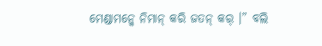ମେଣ୍ଡାମନ୍କେ ନିମାନ୍ କରି ଜତନ୍ କର୍ ।” ବଲି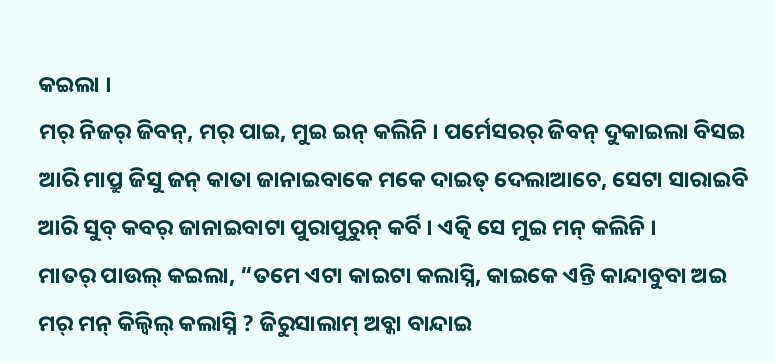କଇଲା ।
ମର୍ ନିଜର୍ ଜିବନ୍, ମର୍ ପାଇ, ମୁଇ ଇନ୍ କଲିନି । ପର୍ମେସରର୍ ଜିବନ୍ ଦୁକାଇଲା ବିସଇ ଆରି ମାପ୍ରୁ ଜିସୁ ଜନ୍ କାତା ଜାନାଇବାକେ ମକେ ଦାଇତ୍ ଦେଲାଆଚେ, ସେଟା ସାରାଇବି ଆରି ସୁବ୍ କବର୍ ଜାନାଇବାଟା ପୁରାପୁରୁନ୍ କର୍ବି । ଏତ୍କି ସେ ମୁଇ ମନ୍ କଲିନି ।
ମାତର୍ ପାଉଲ୍ କଇଲା, “ତମେ ଏଟା କାଇଟା କଲାସ୍ନି, କାଇକେ ଏନ୍ତି କାନ୍ଦାବୁବା ଅଇ ମର୍ ମନ୍ କିଲ୍ବିଲ୍ କଲାସ୍ନି ? ଜିରୁସାଲାମ୍ ଅବ୍କା ବାନ୍ଦାଇ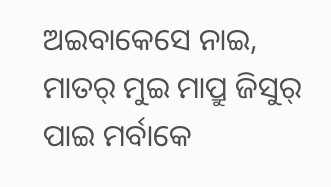ଅଇବାକେସେ ନାଇ, ମାତର୍ ମୁଇ ମାପ୍ରୁ ଜିସୁର୍ ପାଇ ମର୍ବାକେ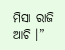ମିସା ରାଜି ଆଚି ।”